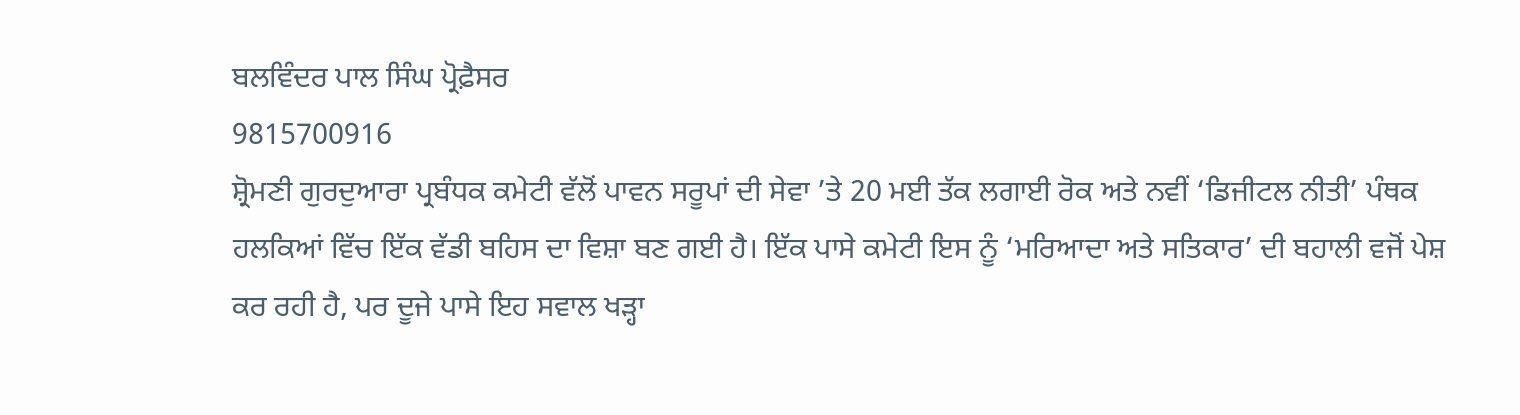ਬਲਵਿੰਦਰ ਪਾਲ ਸਿੰਘ ਪ੍ਰੋਫ਼ੈਸਰ
9815700916
ਸ਼੍ਰੋਮਣੀ ਗੁਰਦੁਆਰਾ ਪ੍ਰਬੰਧਕ ਕਮੇਟੀ ਵੱਲੋਂ ਪਾਵਨ ਸਰੂਪਾਂ ਦੀ ਸੇਵਾ ’ਤੇ 20 ਮਈ ਤੱਕ ਲਗਾਈ ਰੋਕ ਅਤੇ ਨਵੀਂ ‘ਡਿਜੀਟਲ ਨੀਤੀ’ ਪੰਥਕ ਹਲਕਿਆਂ ਵਿੱਚ ਇੱਕ ਵੱਡੀ ਬਹਿਸ ਦਾ ਵਿਸ਼ਾ ਬਣ ਗਈ ਹੈ। ਇੱਕ ਪਾਸੇ ਕਮੇਟੀ ਇਸ ਨੂੰ ‘ਮਰਿਆਦਾ ਅਤੇ ਸਤਿਕਾਰ’ ਦੀ ਬਹਾਲੀ ਵਜੋਂ ਪੇਸ਼ ਕਰ ਰਹੀ ਹੈ, ਪਰ ਦੂਜੇ ਪਾਸੇ ਇਹ ਸਵਾਲ ਖੜ੍ਹਾ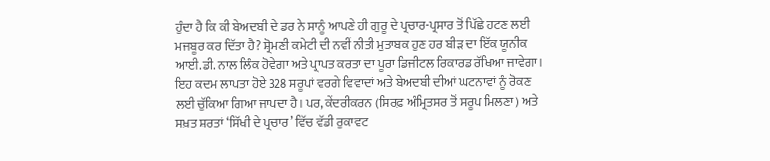ਹੁੰਦਾ ਹੈ ਕਿ ਕੀ ਬੇਅਦਬੀ ਦੇ ਡਰ ਨੇ ਸਾਨੂੰ ਆਪਣੇ ਹੀ ਗੁਰੂ ਦੇ ਪ੍ਰਚਾਰ-ਪ੍ਰਸਾਰ ਤੋਂ ਪਿੱਛੇ ਹਟਣ ਲਈ ਮਜਬੂਰ ਕਰ ਦਿੱਤਾ ਹੈ? ਸ਼੍ਰੋਮਣੀ ਕਮੇਟੀ ਦੀ ਨਵੀਂ ਨੀਤੀ ਮੁਤਾਬਕ ਹੁਣ ਹਰ ਬੀੜ ਦਾ ਇੱਕ ਯੂਨੀਕ ਆਈ.ਡੀ. ਨਾਲ ਲਿੰਕ ਹੋਵੇਗਾ ਅਤੇ ਪ੍ਰਾਪਤ ਕਰਤਾ ਦਾ ਪੂਰਾ ਡਿਜੀਟਲ ਰਿਕਾਰਡ ਰੱਖਿਆ ਜਾਵੇਗਾ। ਇਹ ਕਦਮ ਲਾਪਤਾ ਹੋਏ 328 ਸਰੂਪਾਂ ਵਰਗੇ ਵਿਵਾਦਾਂ ਅਤੇ ਬੇਅਦਬੀ ਦੀਆਂ ਘਟਨਾਵਾਂ ਨੂੰ ਰੋਕਣ ਲਈ ਚੁੱਕਿਆ ਗਿਆ ਜਾਪਦਾ ਹੈ। ਪਰ, ਕੇਂਦਰੀਕਰਨ (ਸਿਰਫ਼ ਅੰਮ੍ਰਿਤਸਰ ਤੋਂ ਸਰੂਪ ਮਿਲਣਾ) ਅਤੇ ਸਖ਼ਤ ਸ਼ਰਤਾਂ ‘ਸਿੱਖੀ ਦੇ ਪ੍ਰਚਾਰ’ ਵਿੱਚ ਵੱਡੀ ਰੁਕਾਵਟ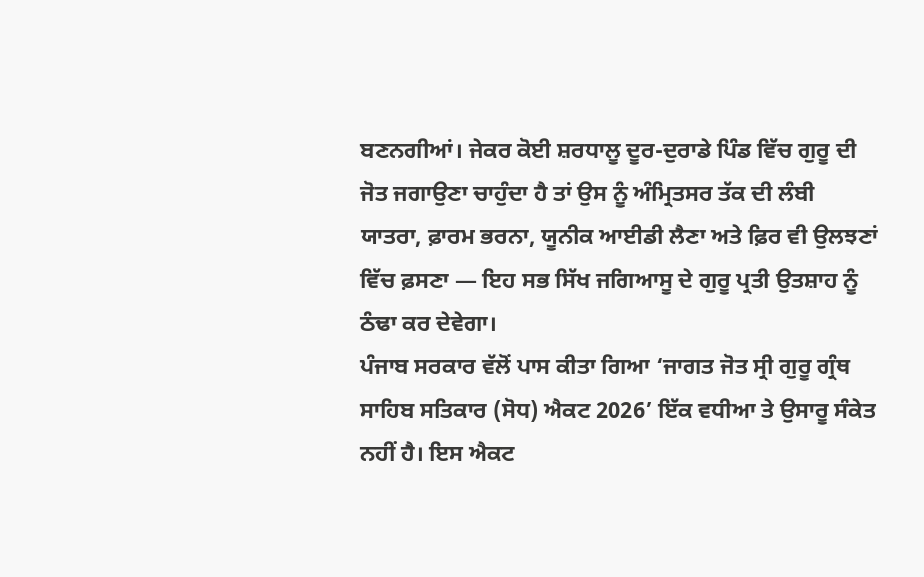ਬਣਨਗੀਆਂ। ਜੇਕਰ ਕੋਈ ਸ਼ਰਧਾਲੂ ਦੂਰ-ਦੁਰਾਡੇ ਪਿੰਡ ਵਿੱਚ ਗੁਰੂ ਦੀ ਜੋਤ ਜਗਾਉਣਾ ਚਾਹੁੰਦਾ ਹੈ ਤਾਂ ਉਸ ਨੂੰ ਅੰਮ੍ਰਿਤਸਰ ਤੱਕ ਦੀ ਲੰਬੀ ਯਾਤਰਾ, ਫ਼ਾਰਮ ਭਰਨਾ, ਯੂਨੀਕ ਆਈਡੀ ਲੈਣਾ ਅਤੇ ਫ਼ਿਰ ਵੀ ਉਲਝਣਾਂ ਵਿੱਚ ਫ਼ਸਣਾ — ਇਹ ਸਭ ਸਿੱਖ ਜਗਿਆਸੂ ਦੇ ਗੁਰੂ ਪ੍ਰਤੀ ਉਤਸ਼ਾਹ ਨੂੰ ਠੰਢਾ ਕਰ ਦੇਵੇਗਾ।
ਪੰਜਾਬ ਸਰਕਾਰ ਵੱਲੋਂ ਪਾਸ ਕੀਤਾ ਗਿਆ ‘ਜਾਗਤ ਜੋਤ ਸ੍ਰੀ ਗੁਰੂ ਗ੍ਰੰਥ ਸਾਹਿਬ ਸਤਿਕਾਰ (ਸੋਧ) ਐਕਟ 2026’ ਇੱਕ ਵਧੀਆ ਤੇ ਉਸਾਰੂ ਸੰਕੇਤ ਨਹੀਂ ਹੈ। ਇਸ ਐਕਟ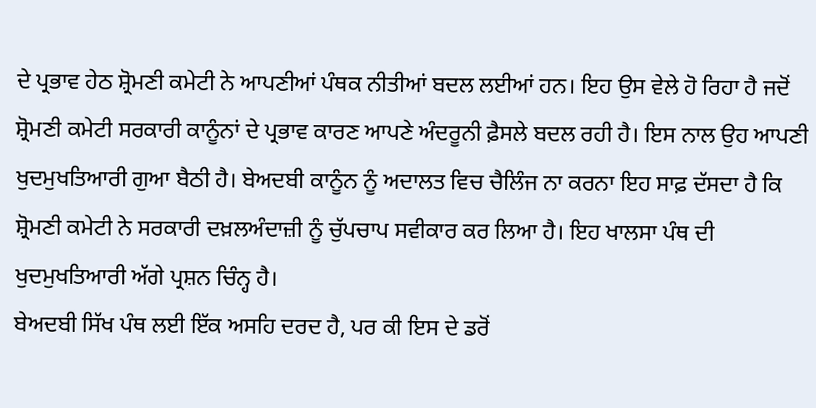ਦੇ ਪ੍ਰਭਾਵ ਹੇਠ ਸ਼੍ਰੋਮਣੀ ਕਮੇਟੀ ਨੇ ਆਪਣੀਆਂ ਪੰਥਕ ਨੀਤੀਆਂ ਬਦਲ ਲਈਆਂ ਹਨ। ਇਹ ਉਸ ਵੇਲੇ ਹੋ ਰਿਹਾ ਹੈ ਜਦੋਂ ਸ਼੍ਰੋਮਣੀ ਕਮੇਟੀ ਸਰਕਾਰੀ ਕਾਨੂੰਨਾਂ ਦੇ ਪ੍ਰਭਾਵ ਕਾਰਣ ਆਪਣੇ ਅੰਦਰੂਨੀ ਫ਼ੈਸਲੇ ਬਦਲ ਰਹੀ ਹੈ। ਇਸ ਨਾਲ ਉਹ ਆਪਣੀ ਖੁਦਮੁਖਤਿਆਰੀ ਗੁਆ ਬੈਠੀ ਹੈ। ਬੇਅਦਬੀ ਕਾਨੂੰਨ ਨੂੰ ਅਦਾਲਤ ਵਿਚ ਚੈਲਿੰਜ ਨਾ ਕਰਨਾ ਇਹ ਸਾਫ਼ ਦੱਸਦਾ ਹੈ ਕਿ ਸ਼੍ਰੋਮਣੀ ਕਮੇਟੀ ਨੇ ਸਰਕਾਰੀ ਦਖ਼ਲਅੰਦਾਜ਼ੀ ਨੂੰ ਚੁੱਪਚਾਪ ਸਵੀਕਾਰ ਕਰ ਲਿਆ ਹੈ। ਇਹ ਖਾਲਸਾ ਪੰਥ ਦੀ ਖੁਦਮੁਖਤਿਆਰੀ ਅੱਗੇ ਪ੍ਰਸ਼ਨ ਚਿੰਨ੍ਹ ਹੈ।
ਬੇਅਦਬੀ ਸਿੱਖ ਪੰਥ ਲਈ ਇੱਕ ਅਸਹਿ ਦਰਦ ਹੈ, ਪਰ ਕੀ ਇਸ ਦੇ ਡਰੋਂ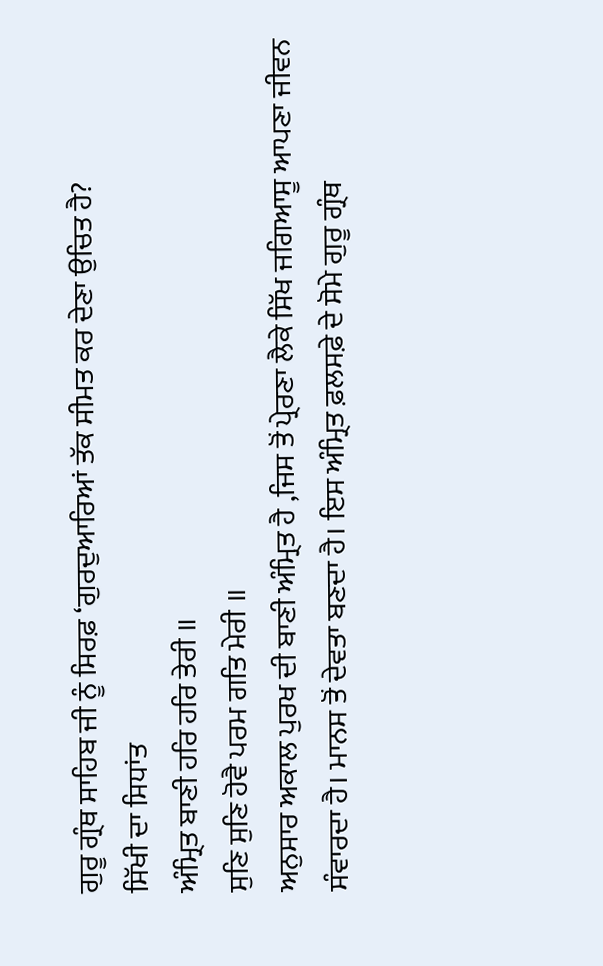ਗੁਰੂ ਗ੍ਰੰਥ ਸਾਹਿਬ ਜੀ ਨੂੰ ਸਿਰਫ਼ ‘ਗੁਰਦੁਆਰਿਆਂ ਤੱਕ ਸੀਮਤ ਕਰ ਦੇਣਾ ਉਚਿਤ ਹੈ?
ਸਿੱਖੀ ਦਾ ਸਿਧਾਂਤ
ਅੰਮ੍ਰਿਤ ਬਾਣੀ ਹਰਿ ਹਰਿ ਤੇਰੀ ॥
ਸੁਣਿ ਸੁਣਿ ਹੋਵੈ ਪਰਮ ਗਤਿ ਮੇਰੀ ॥
ਅਨੁਸਾਰ ਅਕਾਲ ਪੁਰਖ ਦੀ ਬਾਣੀ ਅੰਮ੍ਰਿਤ ਹੈ ,ਜਿਸ ਤੋਂ ਪ੍ਰੇਰਣਾ ਲੈਕੇ ਸਿੱਖ ਜਗਿਆਸੂ ਆਪਣਾ ਜੀਵਨ ਸੰਵਾਰਦਾ ਹੈ। ਮਾਨਸ ਤੋਂ ਦੇਵਤਾ ਬਣਦਾ ਹੈ। ਇਸ ਅੰਮ੍ਰਿਤ ਫ਼ਲਸਫ਼ੇ ਦੇ ਸੋਮੇ ਗੁਰੂ ਗ੍ਰੰਥ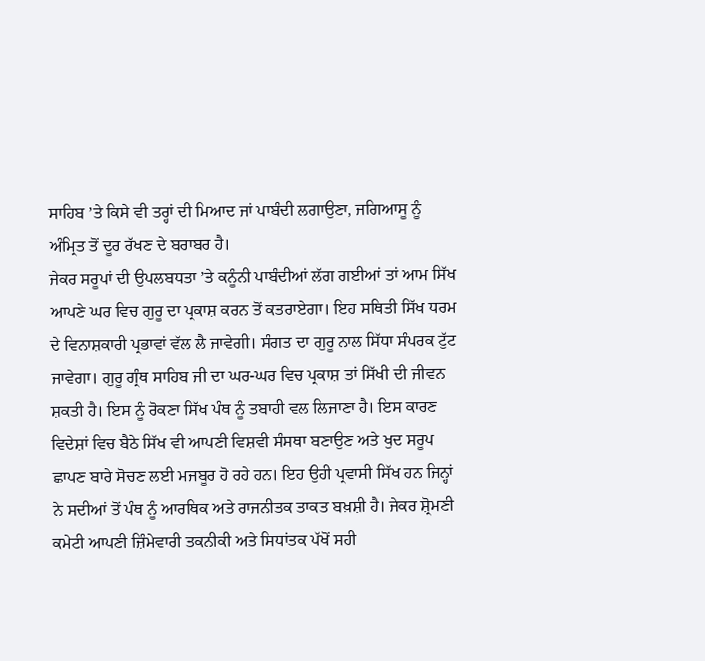ਸਾਹਿਬ ’ਤੇ ਕਿਸੇ ਵੀ ਤਰ੍ਹਾਂ ਦੀ ਮਿਆਦ ਜਾਂ ਪਾਬੰਦੀ ਲਗਾਉਣਾ, ਜਗਿਆਸੂ ਨੂੰ ਅੰਮ੍ਰਿਤ ਤੋਂ ਦੂਰ ਰੱਖਣ ਦੇ ਬਰਾਬਰ ਹੈ।
ਜੇਕਰ ਸਰੂਪਾਂ ਦੀ ਉਪਲਬਧਤਾ ’ਤੇ ਕਨੂੰਨੀ ਪਾਬੰਦੀਆਂ ਲੱਗ ਗਈਆਂ ਤਾਂ ਆਮ ਸਿੱਖ ਆਪਣੇ ਘਰ ਵਿਚ ਗੁਰੂ ਦਾ ਪ੍ਰਕਾਸ਼ ਕਰਨ ਤੋਂ ਕਤਰਾਏਗਾ। ਇਹ ਸਥਿਤੀ ਸਿੱਖ ਧਰਮ ਦੇ ਵਿਨਾਸ਼ਕਾਰੀ ਪ੍ਰਭਾਵਾਂ ਵੱਲ ਲੈ ਜਾਵੇਗੀ। ਸੰਗਤ ਦਾ ਗੁਰੂ ਨਾਲ ਸਿੱਧਾ ਸੰਪਰਕ ਟੁੱਟ ਜਾਵੇਗਾ। ਗੁਰੂ ਗ੍ਰੰਥ ਸਾਹਿਬ ਜੀ ਦਾ ਘਰ-ਘਰ ਵਿਚ ਪ੍ਰਕਾਸ਼ ਤਾਂ ਸਿੱਖੀ ਦੀ ਜੀਵਨ ਸ਼ਕਤੀ ਹੈ। ਇਸ ਨੂੰ ਰੋਕਣਾ ਸਿੱਖ ਪੰਥ ਨੂੰ ਤਬਾਹੀ ਵਲ ਲਿਜਾਣਾ ਹੈ। ਇਸ ਕਾਰਣ ਵਿਦੇਸ਼ਾਂ ਵਿਚ ਬੈਠੇ ਸਿੱਖ ਵੀ ਆਪਣੀ ਵਿਸ਼ਵੀ ਸੰਸਥਾ ਬਣਾਉਣ ਅਤੇ ਖੁਦ ਸਰੂਪ ਛਾਪਣ ਬਾਰੇ ਸੋਚਣ ਲਈ ਮਜਬੂਰ ਹੋ ਰਹੇ ਹਨ। ਇਹ ਉਹੀ ਪ੍ਰਵਾਸੀ ਸਿੱਖ ਹਨ ਜਿਨ੍ਹਾਂ ਨੇ ਸਦੀਆਂ ਤੋਂ ਪੰਥ ਨੂੰ ਆਰਥਿਕ ਅਤੇ ਰਾਜਨੀਤਕ ਤਾਕਤ ਬਖ਼ਸ਼ੀ ਹੈ। ਜੇਕਰ ਸ਼੍ਰੋਮਣੀ ਕਮੇਟੀ ਆਪਣੀ ਜ਼ਿੰਮੇਵਾਰੀ ਤਕਨੀਕੀ ਅਤੇ ਸਿਧਾਂਤਕ ਪੱਖੋਂ ਸਹੀ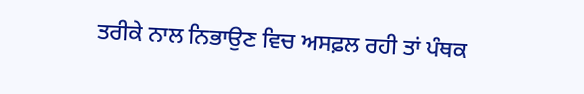ਤਰੀਕੇ ਨਾਲ ਨਿਭਾਉਣ ਵਿਚ ਅਸਫ਼ਲ ਰਹੀ ਤਾਂ ਪੰਥਕ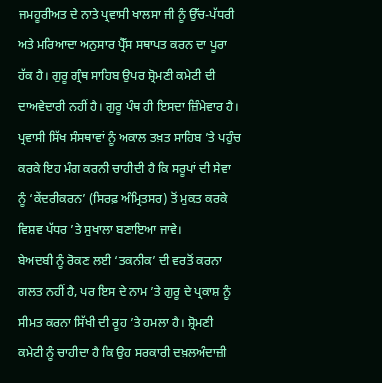ਜਮਹੂਰੀਅਤ ਦੇ ਨਾਤੇ ਪ੍ਰਵਾਸੀ ਖਾਲਸਾ ਜੀ ਨੂੰ ਉੱਚ-ਪੱਧਰੀ ਅਤੇ ਮਰਿਆਦਾ ਅਨੁਸਾਰ ਪ੍ਰੈੱਸ ਸਥਾਪਤ ਕਰਨ ਦਾ ਪੂਰਾ ਹੱਕ ਹੈ। ਗੁਰੂ ਗ੍ਰੰਥ ਸਾਹਿਬ ਉਪਰ ਸ਼੍ਰੋਮਣੀ ਕਮੇਟੀ ਦੀ ਦਾਅਵੇਦਾਰੀ ਨਹੀਂ ਹੈ। ਗੁਰੂ ਪੰਥ ਹੀ ਇਸਦਾ ਜ਼ਿੰਮੇਵਾਰ ਹੈ। ਪ੍ਰਵਾਸੀ ਸਿੱਖ ਸੰਸਥਾਵਾਂ ਨੂੰ ਅਕਾਲ ਤਖ਼ਤ ਸਾਹਿਬ ’ਤੇ ਪਹੁੰਚ ਕਰਕੇ ਇਹ ਮੰਗ ਕਰਨੀ ਚਾਹੀਦੀ ਹੈ ਕਿ ਸਰੂਪਾਂ ਦੀ ਸੇਵਾ ਨੂੰ ‘ਕੇਂਦਰੀਕਰਨ’ (ਸਿਰਫ਼ ਅੰਮ੍ਰਿਤਸਰ) ਤੋਂ ਮੁਕਤ ਕਰਕੇ ਵਿਸ਼ਵ ਪੱਧਰ ’ਤੇ ਸੁਖਾਲਾ ਬਣਾਇਆ ਜਾਵੇ।
ਬੇਅਦਬੀ ਨੂੰ ਰੋਕਣ ਲਈ ‘ਤਕਨੀਕ’ ਦੀ ਵਰਤੋਂ ਕਰਨਾ ਗਲਤ ਨਹੀਂ ਹੈ, ਪਰ ਇਸ ਦੇ ਨਾਮ ’ਤੇ ਗੁਰੂ ਦੇ ਪ੍ਰਕਾਸ਼ ਨੂੰ ਸੀਮਤ ਕਰਨਾ ਸਿੱਖੀ ਦੀ ਰੂਹ ’ਤੇ ਹਮਲਾ ਹੈ। ਸ਼੍ਰੋਮਣੀ ਕਮੇਟੀ ਨੂੰ ਚਾਹੀਦਾ ਹੈ ਕਿ ਉਹ ਸਰਕਾਰੀ ਦਖ਼ਲਅੰਦਾਜ਼ੀ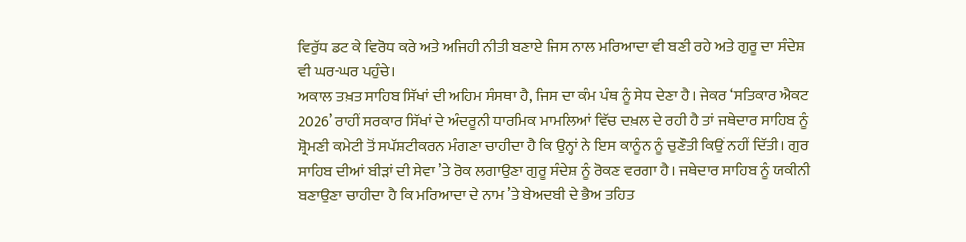ਵਿਰੁੱਧ ਡਟ ਕੇ ਵਿਰੋਧ ਕਰੇ ਅਤੇ ਅਜਿਹੀ ਨੀਤੀ ਬਣਾਏ ਜਿਸ ਨਾਲ ਮਰਿਆਦਾ ਵੀ ਬਣੀ ਰਹੇ ਅਤੇ ਗੁਰੂ ਦਾ ਸੰਦੇਸ਼ ਵੀ ਘਰ-ਘਰ ਪਹੁੰਚੇ।
ਅਕਾਲ ਤਖ਼ਤ ਸਾਹਿਬ ਸਿੱਖਾਂ ਦੀ ਅਹਿਮ ਸੰਸਥਾ ਹੈ, ਜਿਸ ਦਾ ਕੰਮ ਪੰਥ ਨੂੰ ਸੇਧ ਦੇਣਾ ਹੈ। ਜੇਕਰ ‘ਸਤਿਕਾਰ ਐਕਟ 2026’ ਰਾਹੀਂ ਸਰਕਾਰ ਸਿੱਖਾਂ ਦੇ ਅੰਦਰੂਨੀ ਧਾਰਮਿਕ ਮਾਮਲਿਆਂ ਵਿੱਚ ਦਖ਼ਲ ਦੇ ਰਹੀ ਹੈ ਤਾਂ ਜਥੇਦਾਰ ਸਾਹਿਬ ਨੂੰ ਸ਼੍ਰੋਮਣੀ ਕਮੇਟੀ ਤੋਂ ਸਪੱਸ਼ਟੀਕਰਨ ਮੰਗਣਾ ਚਾਹੀਦਾ ਹੈ ਕਿ ਉਨ੍ਹਾਂ ਨੇ ਇਸ ਕਾਨੂੰਨ ਨੂੰ ਚੁਣੌਤੀ ਕਿਉਂ ਨਹੀਂ ਦਿੱਤੀ। ਗੁਰ ਸਾਹਿਬ ਦੀਆਂ ਬੀੜਾਂ ਦੀ ਸੇਵਾ ’ਤੇ ਰੋਕ ਲਗਾਉਣਾ ਗੁਰੂ ਸੰਦੇਸ਼ ਨੂੰ ਰੋਕਣ ਵਰਗਾ ਹੈ। ਜਥੇਦਾਰ ਸਾਹਿਬ ਨੂੰ ਯਕੀਨੀ ਬਣਾਉਣਾ ਚਾਹੀਦਾ ਹੈ ਕਿ ਮਰਿਆਦਾ ਦੇ ਨਾਮ ’ਤੇ ਬੇਅਦਬੀ ਦੇ ਭੈਅ ਤਹਿਤ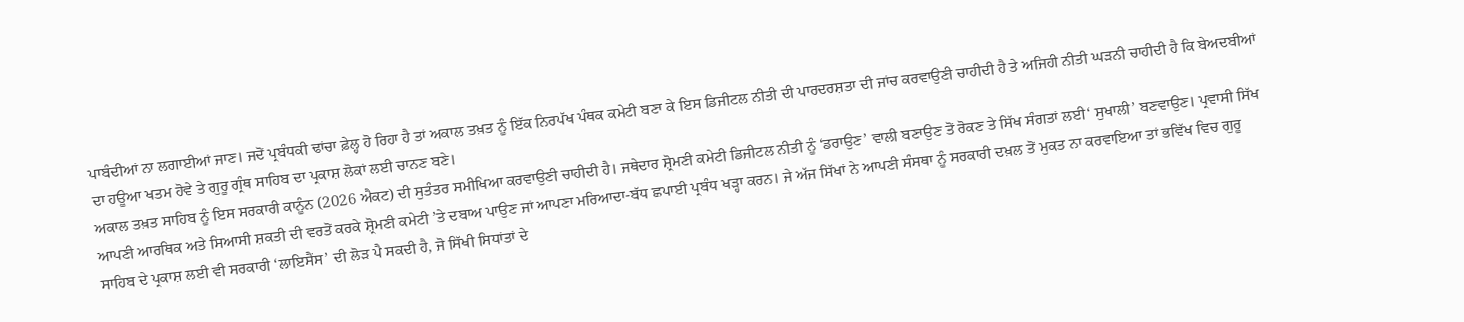ਪਾਬੰਦੀਆਂ ਨਾ ਲਗਾਈਆਂ ਜਾਣ। ਜਦੋਂ ਪ੍ਰਬੰਧਕੀ ਢਾਂਚਾ ਫ਼ੇਲ੍ਹ ਹੋ ਰਿਹਾ ਹੈ ਤਾਂ ਅਕਾਲ ਤਖ਼ਤ ਨੂੰ ਇੱਕ ਨਿਰਪੱਖ ਪੰਥਕ ਕਮੇਟੀ ਬਣਾ ਕੇ ਇਸ ਡਿਜੀਟਲ ਨੀਤੀ ਦੀ ਪਾਰਦਰਸ਼ਤਾ ਦੀ ਜਾਂਚ ਕਰਵਾਉਣੀ ਚਾਹੀਦੀ ਹੈ ਤੇ ਅਜਿਹੀ ਨੀਤੀ ਘੜਨੀ ਚਾਹੀਦੀ ਹੈ ਕਿ ਬੇਅਦਬੀਆਂ ਦਾ ਹਊਆ ਖਤਮ ਹੋਵੇ ਤੇ ਗੁਰੂ ਗ੍ਰੰਥ ਸਾਹਿਬ ਦਾ ਪ੍ਰਕਾਸ਼ ਲੋਕਾਂ ਲਈ ਚਾਨਣ ਬਣੇ।
ਅਕਾਲ ਤਖ਼ਤ ਸਾਹਿਬ ਨੂੰ ਇਸ ਸਰਕਾਰੀ ਕਾਨੂੰਨ (2026 ਐਕਟ) ਦੀ ਸੁਤੰਤਰ ਸਮੀਖਿਆ ਕਰਵਾਉਣੀ ਚਾਹੀਦੀ ਹੈ। ਜਥੇਦਾਰ ਸ਼੍ਰੋਮਣੀ ਕਮੇਟੀ ਡਿਜੀਟਲ ਨੀਤੀ ਨੂੰ ‘ਡਰਾਉਣ’ ਵਾਲੀ ਬਣਾਉਣ ਤੋਂ ਰੋਕਣ ਤੇ ਸਿੱਖ ਸੰਗਤਾਂ ਲਈ‘ ਸੁਖਾਲੀ’ ਬਣਵਾਉਣ। ਪ੍ਰਵਾਸੀ ਸਿੱਖ ਆਪਣੀ ਆਰਥਿਕ ਅਤੇ ਸਿਆਸੀ ਸ਼ਕਤੀ ਦੀ ਵਰਤੋਂ ਕਰਕੇ ਸ਼੍ਰੋਮਣੀ ਕਮੇਟੀ ’ਤੇ ਦਬਾਅ ਪਾਉਣ ਜਾਂ ਆਪਣਾ ਮਰਿਆਦਾ-ਬੱਧ ਛਪਾਈ ਪ੍ਰਬੰਧ ਖੜ੍ਹਾ ਕਰਨ। ਜੇ ਅੱਜ ਸਿੱਖਾਂ ਨੇ ਆਪਣੀ ਸੰਸਥਾ ਨੂੰ ਸਰਕਾਰੀ ਦਖ਼ਲ ਤੋਂ ਮੁਕਤ ਨਾ ਕਰਵਾਇਆ ਤਾਂ ਭਵਿੱਖ ਵਿਚ ਗੁਰੂ ਸਾਹਿਬ ਦੇ ਪ੍ਰਕਾਸ਼ ਲਈ ਵੀ ਸਰਕਾਰੀ ‘ਲਾਇਸੈਂਸ’ ਦੀ ਲੋੜ ਪੈ ਸਕਦੀ ਹੈ, ਜੋ ਸਿੱਖੀ ਸਿਧਾਂਤਾਂ ਦੇ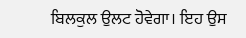ਬਿਲਕੁਲ ਉਲਟ ਹੋਵੇਗਾ। ਇਹ ਉਸ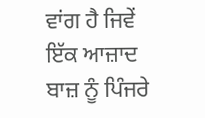ਵਾਂਗ ਹੈ ਜਿਵੇਂ ਇੱਕ ਆਜ਼ਾਦ ਬਾਜ਼ ਨੂੰ ਪਿੰਜਰੇ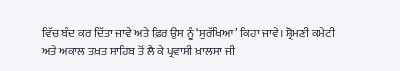ਵਿੱਚ ਬੰਦ ਕਰ ਦਿੱਤਾ ਜਾਵੇ ਅਤੇ ਫ਼ਿਰ ਉਸ ਨੂੰ ‘ਸੁਰੱਖਿਆ’ ਕਿਹਾ ਜਾਵੇ। ਸ਼੍ਰੋਮਣੀ ਕਮੇਟੀ ਅਤੇ ਅਕਾਲ ਤਖ਼ਤ ਸਾਹਿਬ ਤੋਂ ਲੈ ਕੇ ਪ੍ਰਵਾਸੀ ਖ਼ਾਲਸਾ ਜੀ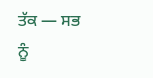ਤੱਕ — ਸਭ ਨੂੰ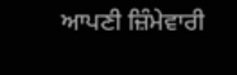ਆਪਣੀ ਜ਼ਿੰਮੇਵਾਰੀ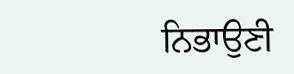ਨਿਭਾਉਣੀ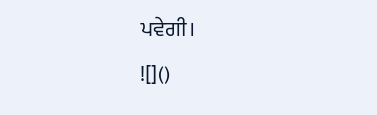ਪਵੇਗੀ।
![]()